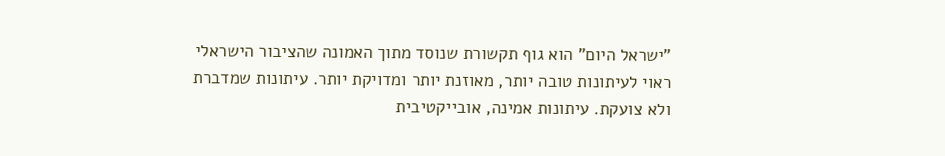"ישראל היום" הוא גוף תקשורת שנוסד מתוך האמונה שהציבור הישראלי ראוי לעיתונות טובה יותר, מאוזנת יותר ומדויקת יותר. עיתונות שמדברת ולא צועקת. עיתונות אמינה, אובייקטיבית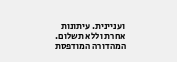ועניינית. עיתונות אחרת וללא תשלום. המהדורה המודפסת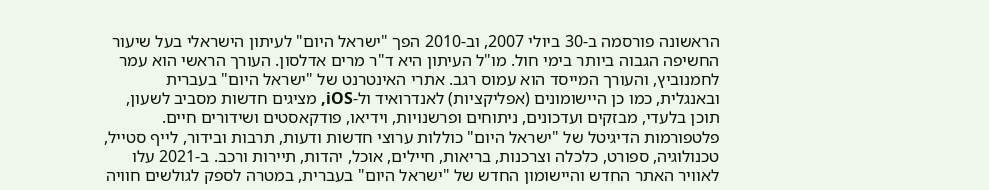הראשונה פורסמה ב-30 ביולי 2007, וב-2010 הפך "ישראל היום" לעיתון הישראלי בעל שיעור החשיפה הגבוה ביותר בימי חול. מו"ל העיתון היא ד"ר מרים אדלסון. העורך הראשי הוא עמר לחמנוביץ, והעורך המייסד הוא עמוס רגב. אתרי האינטרנט של "ישראל היום" בעברית ובאנגלית, כמו כן היישומונים (אפליקציות) לאנדרואיד ול-iOS, מציגים חדשות מסביב לשעון, תוכן בלעדי, מבזקים ועדכונים, ניתוחים ופרשנויות, וידיאו, פודקאסטים ושידורים חיים. פלטפורמות הדיגיטל של "ישראל היום" כוללות ערוצי חדשות ודעות, תרבות ובידור, לייף סטייל, טכנולוגיה, ספורט, כלכלה וצרכנות, בריאות, חיילים, אוכל, יהדות, תיירות ורכב. ב-2021 עלו לאוויר האתר החדש והיישומון החדש של "ישראל היום" בעברית, במטרה לספק לגולשים חוויה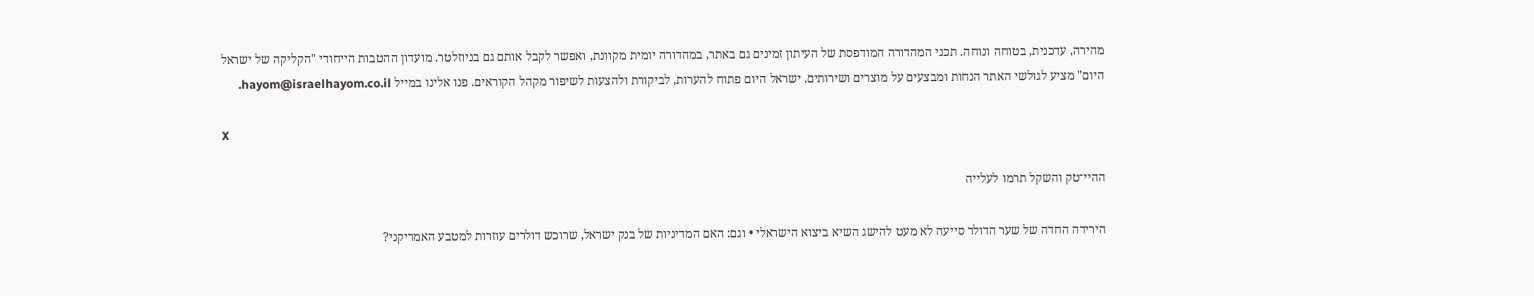מהירה, עדכנית, בטוחה ונוחה. תכני המהדורה המודפסת של העיתון זמינים גם באתר, במהדורה יומית מקוונת, ואפשר לקבל אותם גם בניוזלטר. מועדון ההטבות הייחודי "הקליקה של ישראל היום" מציע לגולשי האתר הנחות ומבצעים על מוצרים ושירותים. ישראל היום פתוח להערות, לביקורת ולהצעות לשיפור מקהל הקוראים. פנו אלינו במייל hayom@israelhayom.co.il.

X

ההיי־טק והשקל תרמו לעלייה

הירידה החדה של שער הדולר סייעה לא מעט להישג השיא ביצוא הישראלי • וגם: האם המדיניות של בנק ישראל, שרוכש דולרים עוזרות למטבע האמריקני?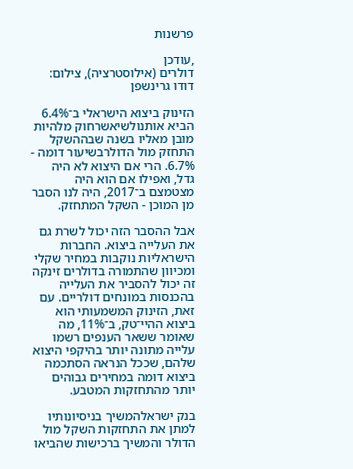פרשנות

,עודכן
דולרים (אילוסטרציה), צילום: דודו גרינשפן

הזינוק ביצוא הישראלי ב־6.4% הביא אותנולשיאשרחוק מלהיות מובן מאליו בשנה שבההשקל התחזק מול הדולרבשיעור דומה - 6.7%. הרי אם היצוא לא היה גדל, ואפילו אם הוא היה מצטמצם ב־2017, היה לנו הסבר מן המוכן - השקל המתחזק.

אבל ההסבר הזה יכול לשרת גם את העלייה ביצוא. החברות הישראליות נוקבות במחיר שקלי ומכיוון שהתמורה בדולרים זינקה זה יכול להסביר את העלייה בהכנסות במונחים דולריים. עם זאת, הזינוק המשמעותי הוא ביצוא ההיי־טק, ב־11%, מה שאומר ששאר הענפים רשמו עלייה מתונה יותר בהיקפי היצוא שלהם, שככל הנראה הסתכמה ביצוא דומה במחירים גבוהים יותר מהתחזקות המטבע.

בנק ישראלהמשיך בניסיונותיו למתן את התחזקות השקל מול הדולר והמשיך ברכישות שהביאו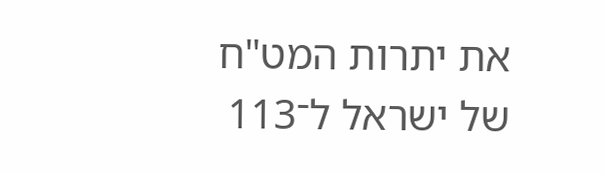את יתרות המט"ח של ישראל ל־113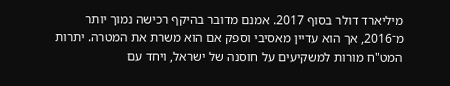מיליארד דולר בסוף 2017. אמנם מדובר בהיקף רכישה נמוך יותר מ־2016, אך הוא עדיין מאסיבי וספק אם הוא משרת את המטרה. יתרות המט"ח מורות למשקיעים על חוסנה של ישראל, ויחד עם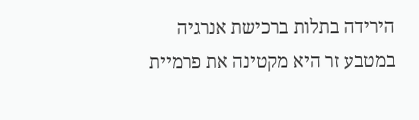הירידה בתלות ברכישת אנרגיה במטבע זר היא מקטינה את פרמיית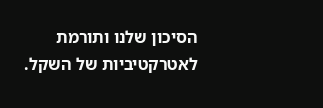הסיכון שלנו ותורמת לאטרקטיביות של השקל.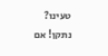טעינו? נתקן! אם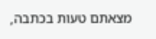מצאתם טעות בכתבה,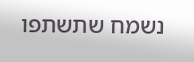נשמח שתשתפו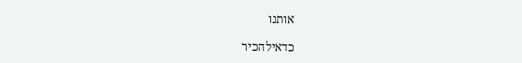אותנו

כדאילהכיר